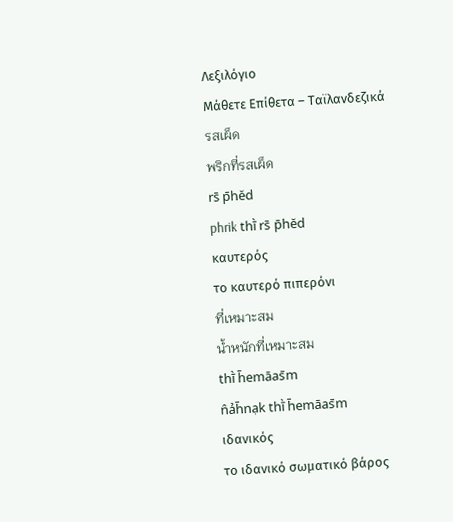Λεξιλόγιο
Μάθετε Επίθετα – Ταϊλανδεζικά
รสเผ็ด
พริกที่รสเผ็ด
rs̄ p̄hĕd
phrik thī̀ rs̄ p̄hĕd
καυτερός
το καυτερό πιπερόνι
ที่เหมาะสม
น้ำหนักที่เหมาะสม
thī̀ h̄emāas̄m
n̂ảh̄nạk thī̀ h̄emāas̄m
ιδανικός
το ιδανικό σωματικό βάρος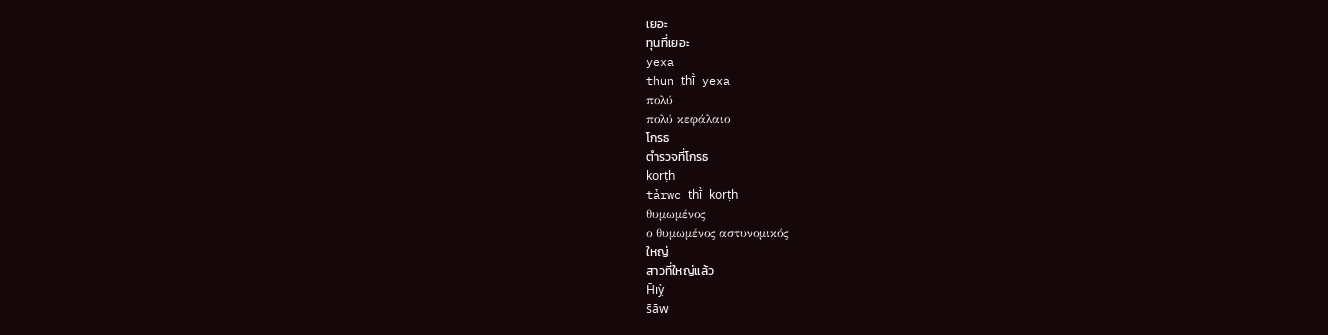เยอะ
ทุนที่เยอะ
yexa
thun thī̀ yexa
πολύ
πολύ κεφάλαιο
โกรธ
ตำรวจที่โกรธ
korṭh
tảrwc thī̀ korṭh
θυμωμένος
ο θυμωμένος αστυνομικός
ใหญ่
สาวที่ใหญ่แล้ว
H̄ıỵ̀
s̄āw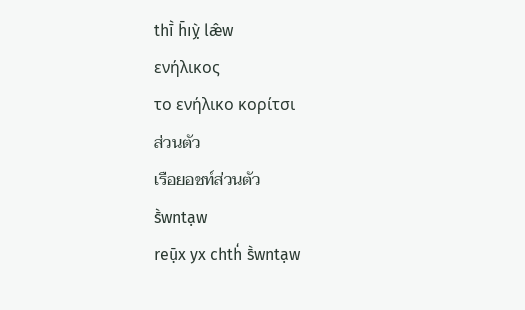thī̀ h̄ıỵ̀ læ̂w
ενήλικος
το ενήλικο κορίτσι
ส่วนตัว
เรือยอชท์ส่วนตัว
s̄̀wntạw
reụ̄x yx chth̒ s̄̀wntạw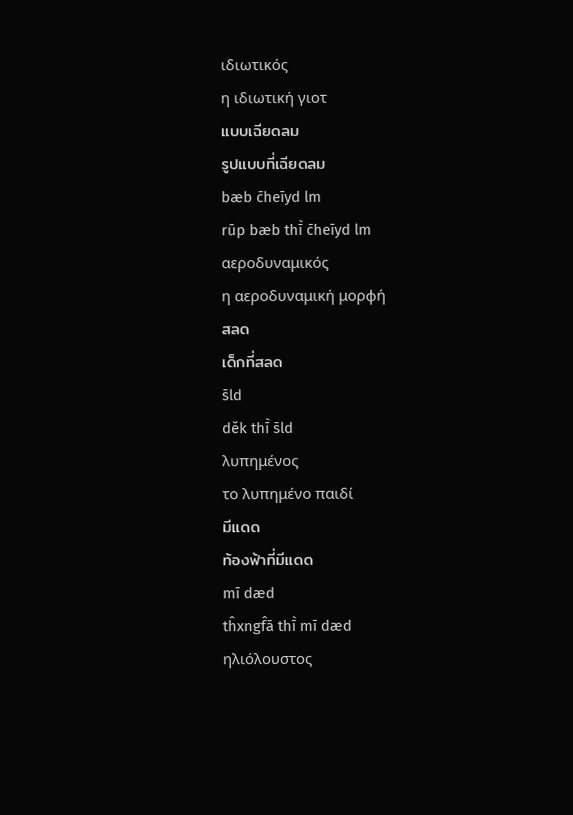ιδιωτικός
η ιδιωτική γιοτ
แบบเฉียดลม
รูปแบบที่เฉียดลม
bæb c̄heīyd lm
rūp bæb thī̀ c̄heīyd lm
αεροδυναμικός
η αεροδυναμική μορφή
สลด
เด็กที่สลด
s̄ld
dĕk thī̀ s̄ld
λυπημένος
το λυπημένο παιδί
มีแดด
ท้องฟ้าที่มีแดด
mī dæd
tĥxngf̂ā thī̀ mī dæd
ηλιόλουστος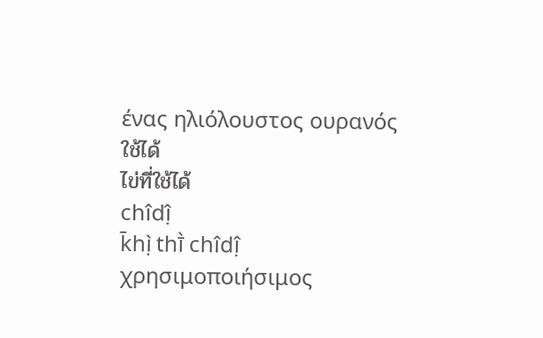ένας ηλιόλουστος ουρανός
ใช้ได้
ไข่ที่ใช้ได้
chı̂dị̂
k̄hị̀ thī̀ chı̂dị̂
χρησιμοποιήσιμος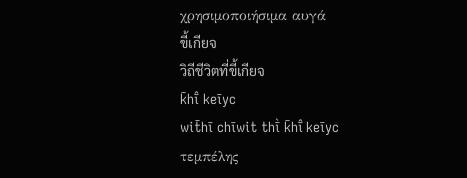χρησιμοποιήσιμα αυγά
ขี้เกียจ
วิถีชีวิตที่ขี้เกียจ
k̄hī̂ keīyc
wit̄hī chīwit thī̀ k̄hī̂ keīyc
τεμπέλης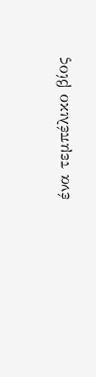ένα τεμπέλικο βίος